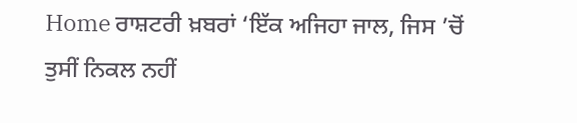Home ਰਾਸ਼ਟਰੀ ਖ਼ਬਰਾਂ ‘ਇੱਕ ਅਜਿਹਾ ਜਾਲ, ਜਿਸ ’ਚੋਂ ਤੁਸੀਂ ਨਿਕਲ ਨਹੀਂ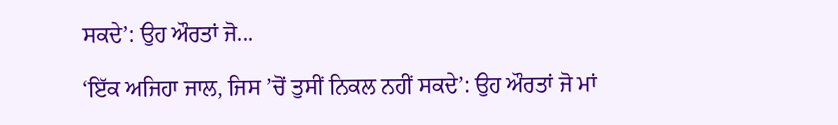ਸਕਦੇ’: ਉਹ ਔਰਤਾਂ ਜੋ...

‘ਇੱਕ ਅਜਿਹਾ ਜਾਲ, ਜਿਸ ’ਚੋਂ ਤੁਸੀਂ ਨਿਕਲ ਨਹੀਂ ਸਕਦੇ’: ਉਹ ਔਰਤਾਂ ਜੋ ਮਾਂ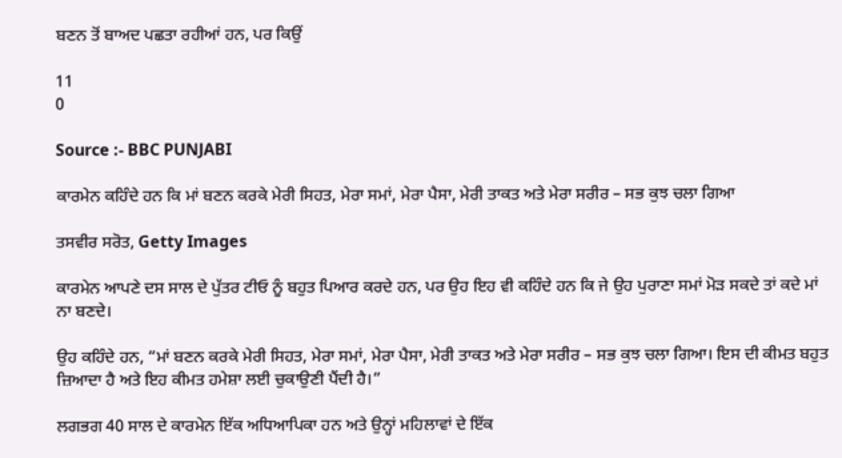ਬਣਨ ਤੋਂ ਬਾਅਦ ਪਛਤਾ ਰਹੀਆਂ ਹਨ, ਪਰ ਕਿਉਂ

11
0

Source :- BBC PUNJABI

ਕਾਰਮੇਨ ਕਹਿੰਦੇ ਹਨ ਕਿ ਮਾਂ ਬਣਨ ਕਰਕੇ ਮੇਰੀ ਸਿਹਤ, ਮੇਰਾ ਸਮਾਂ, ਮੇਰਾ ਪੈਸਾ, ਮੇਰੀ ਤਾਕਤ ਅਤੇ ਮੇਰਾ ਸਰੀਰ – ਸਭ ਕੁਝ ਚਲਾ ਗਿਆ

ਤਸਵੀਰ ਸਰੋਤ, Getty Images

ਕਾਰਮੇਨ ਆਪਣੇ ਦਸ ਸਾਲ ਦੇ ਪੁੱਤਰ ਟੀਓ ਨੂੰ ਬਹੁਤ ਪਿਆਰ ਕਰਦੇ ਹਨ, ਪਰ ਉਹ ਇਹ ਵੀ ਕਹਿੰਦੇ ਹਨ ਕਿ ਜੇ ਉਹ ਪੁਰਾਣਾ ਸਮਾਂ ਮੋੜ ਸਕਦੇ ਤਾਂ ਕਦੇ ਮਾਂ ਨਾ ਬਣਦੇ।

ਉਹ ਕਹਿੰਦੇ ਹਨ, “ਮਾਂ ਬਣਨ ਕਰਕੇ ਮੇਰੀ ਸਿਹਤ, ਮੇਰਾ ਸਮਾਂ, ਮੇਰਾ ਪੈਸਾ, ਮੇਰੀ ਤਾਕਤ ਅਤੇ ਮੇਰਾ ਸਰੀਰ – ਸਭ ਕੁਝ ਚਲਾ ਗਿਆ। ਇਸ ਦੀ ਕੀਮਤ ਬਹੁਤ ਜ਼ਿਆਦਾ ਹੈ ਅਤੇ ਇਹ ਕੀਮਤ ਹਮੇਸ਼ਾ ਲਈ ਚੁਕਾਉਣੀ ਪੈਂਦੀ ਹੈ।”

ਲਗਭਗ 40 ਸਾਲ ਦੇ ਕਾਰਮੇਨ ਇੱਕ ਅਧਿਆਪਿਕਾ ਹਨ ਅਤੇ ਉਨ੍ਹਾਂ ਮਹਿਲਾਵਾਂ ਦੇ ਇੱਕ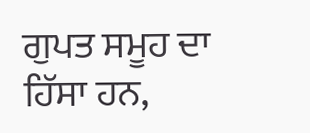ਗੁਪਤ ਸਮੂਹ ਦਾ ਹਿੱਸਾ ਹਨ,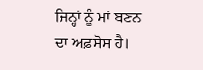ਜਿਨ੍ਹਾਂ ਨੂੰ ਮਾਂ ਬਣਨ ਦਾ ਅਫ਼ਸੋਸ ਹੈ।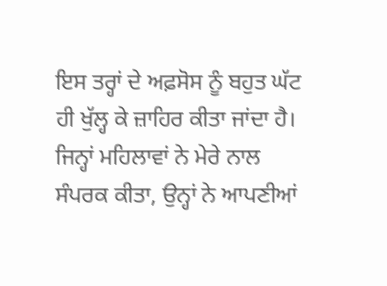ਇਸ ਤਰ੍ਹਾਂ ਦੇ ਅਫ਼ਸੋਸ ਨੂੰ ਬਹੁਤ ਘੱਟ ਹੀ ਖੁੱਲ੍ਹ ਕੇ ਜ਼ਾਹਿਰ ਕੀਤਾ ਜਾਂਦਾ ਹੈ। ਜਿਨ੍ਹਾਂ ਮਹਿਲਾਵਾਂ ਨੇ ਮੇਰੇ ਨਾਲ ਸੰਪਰਕ ਕੀਤਾ, ਉਨ੍ਹਾਂ ਨੇ ਆਪਣੀਆਂ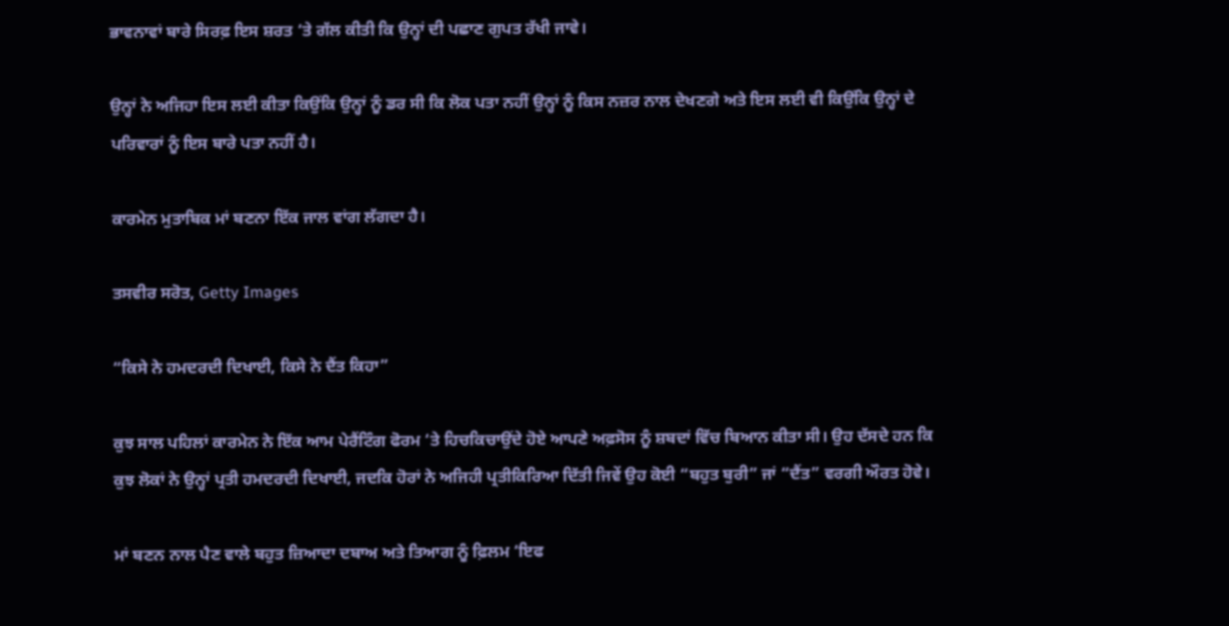ਭਾਵਨਾਵਾਂ ਬਾਰੇ ਸਿਰਫ਼ ਇਸ ਸ਼ਰਤ ‘ਤੇ ਗੱਲ ਕੀਤੀ ਕਿ ਉਨ੍ਹਾਂ ਦੀ ਪਛਾਣ ਗੁਪਤ ਰੱਖੀ ਜਾਵੇ।

ਉਨ੍ਹਾਂ ਨੇ ਅਜਿਹਾ ਇਸ ਲਈ ਕੀਤਾ ਕਿਉਂਕਿ ਉਨ੍ਹਾਂ ਨੂੰ ਡਰ ਸੀ ਕਿ ਲੋਕ ਪਤਾ ਨਹੀਂ ਉਨ੍ਹਾਂ ਨੂੰ ਕਿਸ ਨਜ਼ਰ ਨਾਲ ਦੇਖਣਗੇ ਅਤੇ ਇਸ ਲਈ ਵੀ ਕਿਉਂਕਿ ਉਨ੍ਹਾਂ ਦੇ ਪਰਿਵਾਰਾਂ ਨੂੰ ਇਸ ਬਾਰੇ ਪਤਾ ਨਹੀਂ ਹੈ।

ਕਾਰਮੇਨ ਮੁਤਾਬਿਕ ਮਾਂ ਬਣਨਾ ਇੱਕ ਜਾਲ ਵਾਂਗ ਲੱਗਦਾ ਹੈ।

ਤਸਵੀਰ ਸਰੋਤ, Getty Images

“ਕਿਸੇ ਨੇ ਹਮਦਰਦੀ ਦਿਖਾਈ, ਕਿਸੇ ਨੇ ਦੈਂਤ ਕਿਹਾ”

ਕੁਝ ਸਾਲ ਪਹਿਲਾਂ ਕਾਰਮੇਨ ਨੇ ਇੱਕ ਆਮ ਪੇਰੈਂਟਿੰਗ ਫੋਰਮ ‘ਤੇ ਹਿਚਕਿਚਾਉਂਦੇ ਹੋਏ ਆਪਣੇ ਅਫ਼ਸੋਸ ਨੂੰ ਸ਼ਬਦਾਂ ਵਿੱਚ ਬਿਆਨ ਕੀਤਾ ਸੀ। ਉਹ ਦੱਸਦੇ ਹਨ ਕਿ ਕੁਝ ਲੋਕਾਂ ਨੇ ਉਨ੍ਹਾਂ ਪ੍ਰਤੀ ਹਮਦਰਦੀ ਦਿਖਾਈ, ਜਦਕਿ ਹੋਰਾਂ ਨੇ ਅਜਿਹੀ ਪ੍ਰਤੀਕਿਰਿਆ ਦਿੱਤੀ ਜਿਵੇਂ ਉਹ ਕੋਈ “ਬਹੁਤ ਬੁਰੀ” ਜਾਂ “ਦੈਂਤ” ਵਰਗੀ ਔਰਤ ਹੋਵੇ।

ਮਾਂ ਬਣਨ ਨਾਲ ਪੈਣ ਵਾਲੇ ਬਹੁਤ ਜ਼ਿਆਦਾ ਦਬਾਅ ਅਤੇ ਤਿਆਗ ਨੂੰ ਫ਼ਿਲਮ ‘ਇਫ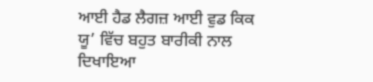ਆਈ ਹੈਡ ਲੈਗਜ਼ ਆਈ ਵੁਡ ਕਿਕ ਯੂ’ ਵਿੱਚ ਬਹੁਤ ਬਾਰੀਕੀ ਨਾਲ ਦਿਖਾਇਆ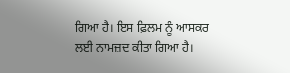ਗਿਆ ਹੈ। ਇਸ ਫ਼ਿਲਮ ਨੂੰ ਆਸਕਰ ਲਈ ਨਾਮਜ਼ਦ ਕੀਤਾ ਗਿਆ ਹੈ।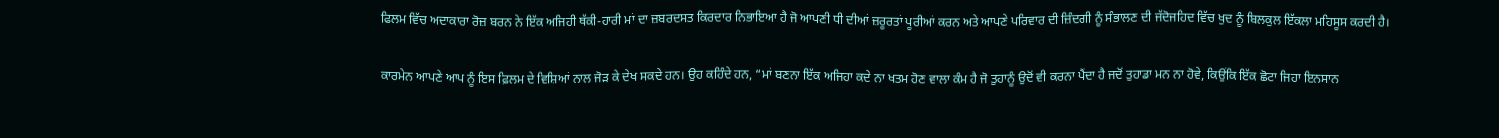ਫਿਲਮ ਵਿੱਚ ਅਦਾਕਾਰਾ ਰੋਜ਼ ਬਰਨ ਨੇ ਇੱਕ ਅਜਿਹੀ ਥੱਕੀ-ਹਾਰੀ ਮਾਂ ਦਾ ਜ਼ਬਰਦਸਤ ਕਿਰਦਾਰ ਨਿਭਾਇਆ ਹੈ ਜੋ ਆਪਣੀ ਧੀ ਦੀਆਂ ਜ਼ਰੂਰਤਾਂ ਪੂਰੀਆਂ ਕਰਨ ਅਤੇ ਆਪਣੇ ਪਰਿਵਾਰ ਦੀ ਜ਼ਿੰਦਗੀ ਨੂੰ ਸੰਭਾਲਣ ਦੀ ਜੱਦੋਜਹਿਦ ਵਿੱਚ ਖੁਦ ਨੂੰ ਬਿਲਕੁਲ ਇੱਕਲਾ ਮਹਿਸੂਸ ਕਰਦੀ ਹੈ।

ਕਾਰਮੇਨ ਆਪਣੇ ਆਪ ਨੂੰ ਇਸ ਫ਼ਿਲਮ ਦੇ ਵਿਸ਼ਿਆਂ ਨਾਲ ਜੋੜ ਕੇ ਦੇਖ ਸਕਦੇ ਹਨ। ਉਹ ਕਹਿੰਦੇ ਹਨ, “ਮਾਂ ਬਣਨਾ ਇੱਕ ਅਜਿਹਾ ਕਦੇ ਨਾ ਖਤਮ ਹੋਣ ਵਾਲਾ ਕੰਮ ਹੈ ਜੋ ਤੁਹਾਨੂੰ ਉਦੋਂ ਵੀ ਕਰਨਾ ਪੈਂਦਾ ਹੈ ਜਦੋਂ ਤੁਹਾਡਾ ਮਨ ਨਾ ਹੋਵੇ, ਕਿਉਂਕਿ ਇੱਕ ਛੋਟਾ ਜਿਹਾ ਇਨਸਾਨ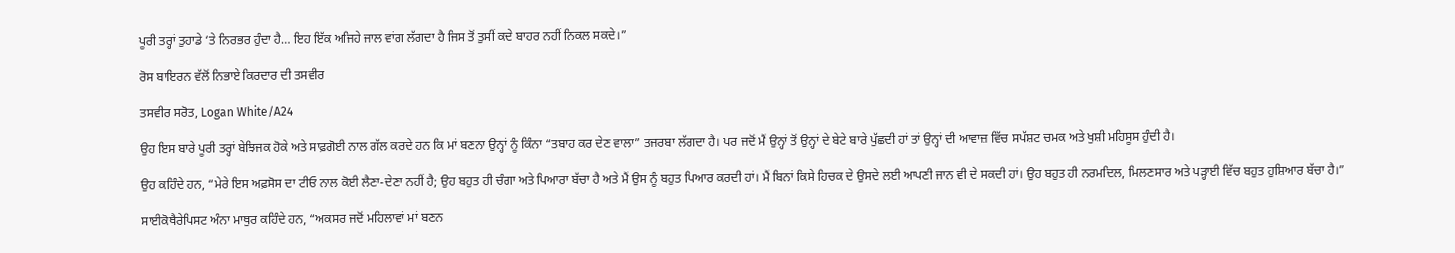ਪੂਰੀ ਤਰ੍ਹਾਂ ਤੁਹਾਡੇ ‘ਤੇ ਨਿਰਭਰ ਹੁੰਦਾ ਹੈ… ਇਹ ਇੱਕ ਅਜਿਹੇ ਜਾਲ ਵਾਂਗ ਲੱਗਦਾ ਹੈ ਜਿਸ ਤੋਂ ਤੁਸੀਂ ਕਦੇ ਬਾਹਰ ਨਹੀਂ ਨਿਕਲ ਸਕਦੇ।”

ਰੋਸ ਬਾਇਰਨ ਵੱਲੋਂ ਨਿਭਾਏ ਕਿਰਦਾਰ ਦੀ ਤਸਵੀਰ

ਤਸਵੀਰ ਸਰੋਤ, Logan White/A24

ਉਹ ਇਸ ਬਾਰੇ ਪੂਰੀ ਤਰ੍ਹਾਂ ਬੇਝਿਜਕ ਹੋਕੇ ਅਤੇ ਸਾਫ਼ਗੋਈ ਨਾਲ ਗੱਲ ਕਰਦੇ ਹਨ ਕਿ ਮਾਂ ਬਣਨਾ ਉਨ੍ਹਾਂ ਨੂੰ ਕਿੰਨਾ “ਤਬਾਹ ਕਰ ਦੇਣ ਵਾਲਾ” ਤਜਰਬਾ ਲੱਗਦਾ ਹੈ। ਪਰ ਜਦੋਂ ਮੈਂ ਉਨ੍ਹਾਂ ਤੋਂ ਉਨ੍ਹਾਂ ਦੇ ਬੇਟੇ ਬਾਰੇ ਪੁੱਛਦੀ ਹਾਂ ਤਾਂ ਉਨ੍ਹਾਂ ਦੀ ਆਵਾਜ਼ ਵਿੱਚ ਸਪੱਸ਼ਟ ਚਮਕ ਅਤੇ ਖੁਸ਼ੀ ਮਹਿਸੂਸ ਹੁੰਦੀ ਹੈ।

ਉਹ ਕਹਿੰਦੇ ਹਨ, “ਮੇਰੇ ਇਸ ਅਫ਼ਸੋਸ ਦਾ ਟੀਓ ਨਾਲ ਕੋਈ ਲੈਣਾ-ਦੇਣਾ ਨਹੀਂ ਹੈ; ਉਹ ਬਹੁਤ ਹੀ ਚੰਗਾ ਅਤੇ ਪਿਆਰਾ ਬੱਚਾ ਹੈ ਅਤੇ ਮੈਂ ਉਸ ਨੂੰ ਬਹੁਤ ਪਿਆਰ ਕਰਦੀ ਹਾਂ। ਮੈਂ ਬਿਨਾਂ ਕਿਸੇ ਹਿਚਕ ਦੇ ਉਸਦੇ ਲਈ ਆਪਣੀ ਜਾਨ ਵੀ ਦੇ ਸਕਦੀ ਹਾਂ। ਉਹ ਬਹੁਤ ਹੀ ਨਰਮਦਿਲ, ਮਿਲਣਸਾਰ ਅਤੇ ਪੜ੍ਹਾਈ ਵਿੱਚ ਬਹੁਤ ਹੁਸ਼ਿਆਰ ਬੱਚਾ ਹੈ।”

ਸਾਈਕੋਥੈਰੇਪਿਸਟ ਅੰਨਾ ਮਾਥੁਰ ਕਹਿੰਦੇ ਹਨ, “ਅਕਸਰ ਜਦੋਂ ਮਹਿਲਾਵਾਂ ਮਾਂ ਬਣਨ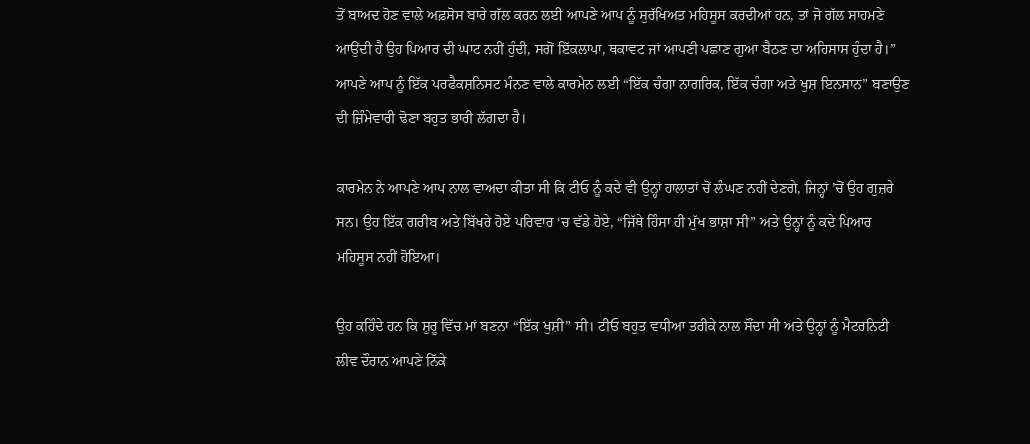ਤੋਂ ਬਾਅਦ ਹੋਣ ਵਾਲੇ ਅਫ਼ਸੋਸ ਬਾਰੇ ਗੱਲ ਕਰਨ ਲਈ ਆਪਣੇ ਆਪ ਨੂੰ ਸੁਰੱਖਿਅਤ ਮਹਿਸੂਸ ਕਰਦੀਆਂ ਹਨ, ਤਾਂ ਜੋ ਗੱਲ ਸਾਹਮਣੇ ਆਉਂਦੀ ਹੈ ਉਹ ਪਿਆਰ ਦੀ ਘਾਟ ਨਹੀਂ ਹੁੰਦੀ, ਸਗੋਂ ਇੱਕਲਾਪਾ, ਥਕਾਵਟ ਜਾਂ ਆਪਣੀ ਪਛਾਣ ਗੁਆ ਬੈਠਣ ਦਾ ਅਹਿਸਾਸ ਹੁੰਦਾ ਹੈ।” ਆਪਣੇ ਆਪ ਨੂੰ ਇੱਕ ਪਰਫੈਕਸ਼ਨਿਸਟ ਮੰਨਣ ਵਾਲੇ ਕਾਰਮੇਨ ਲਈ “ਇੱਕ ਚੰਗਾ ਨਾਗਰਿਕ, ਇੱਕ ਚੰਗਾ ਅਤੇ ਖੁਸ਼ ਇਨਸਾਨ” ਬਣਾਉਣ ਦੀ ਜ਼ਿੰਮੇਵਾਰੀ ਢੋਣਾ ਬਹੁਤ ਭਾਰੀ ਲੱਗਦਾ ਹੈ।

ਕਾਰਮੇਨ ਨੇ ਆਪਣੇ ਆਪ ਨਾਲ ਵਾਅਦਾ ਕੀਤਾ ਸੀ ਕਿ ਟੀਓ ਨੂੰ ਕਦੇ ਵੀ ਉਨ੍ਹਾਂ ਹਾਲਾਤਾਂ ਚੋਂ ਲੰਘਣ ਨਹੀਂ ਦੇਣਗੇ, ਜਿਨ੍ਹਾਂ ’ਚੋਂ ਉਹ ਗੁਜ਼ਰੇ ਸਨ। ਉਹ ਇੱਕ ਗਰੀਬ ਅਤੇ ਬਿੱਖਰੇ ਹੋਏ ਪਰਿਵਾਰ ‘ਚ ਵੱਡੇ ਹੋਏ, “ਜਿੱਥੇ ਹਿੰਸਾ ਹੀ ਮੁੱਖ ਭਾਸ਼ਾ ਸੀ” ਅਤੇ ਉਨ੍ਹਾਂ ਨੂੰ ਕਦੇ ਪਿਆਰ ਮਹਿਸੂਸ ਨਹੀਂ ਹੋਇਆ।

ਉਹ ਕਹਿੰਦੇ ਹਨ ਕਿ ਸ਼ੁਰੂ ਵਿੱਚ ਮਾਂ ਬਣਨਾ “ਇੱਕ ਖੁਸ਼ੀ” ਸੀ। ਟੀਓ ਬਹੁਤ ਵਧੀਆ ਤਰੀਕੇ ਨਾਲ ਸੌਂਦਾ ਸੀ ਅਤੇ ਉਨ੍ਹਾਂ ਨੂੰ ਮੈਟਰਨਿਟੀ ਲੀਵ ਦੌਰਾਨ ਆਪਣੇ ਨਿੱਕੇ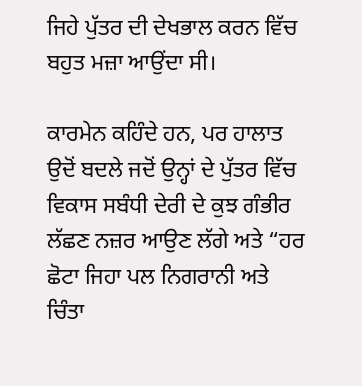ਜਿਹੇ ਪੁੱਤਰ ਦੀ ਦੇਖਭਾਲ ਕਰਨ ਵਿੱਚ ਬਹੁਤ ਮਜ਼ਾ ਆਉਂਦਾ ਸੀ।

ਕਾਰਮੇਨ ਕਹਿੰਦੇ ਹਨ, ਪਰ ਹਾਲਾਤ ਉਦੋਂ ਬਦਲੇ ਜਦੋਂ ਉਨ੍ਹਾਂ ਦੇ ਪੁੱਤਰ ਵਿੱਚ ਵਿਕਾਸ ਸਬੰਧੀ ਦੇਰੀ ਦੇ ਕੁਝ ਗੰਭੀਰ ਲੱਛਣ ਨਜ਼ਰ ਆਉਣ ਲੱਗੇ ਅਤੇ “ਹਰ ਛੋਟਾ ਜਿਹਾ ਪਲ ਨਿਗਰਾਨੀ ਅਤੇ ਚਿੰਤਾ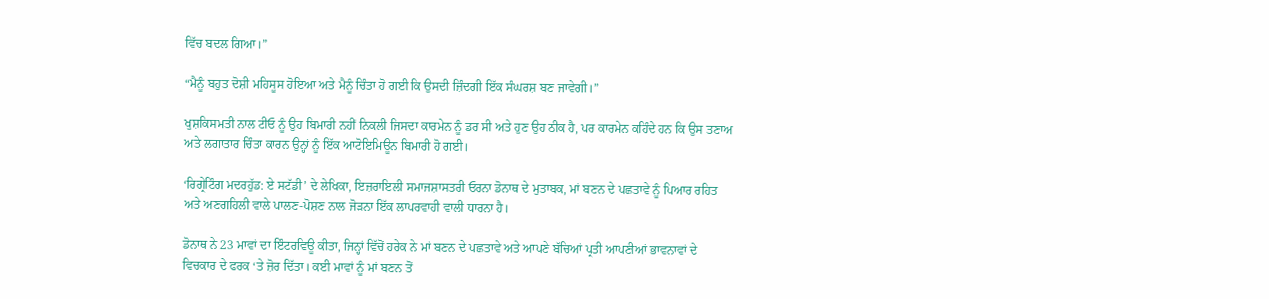ਵਿੱਚ ਬਦਲ ਗਿਆ।”

“ਮੈਨੂੰ ਬਹੁਤ ਦੋਸ਼ੀ ਮਹਿਸੂਸ ਹੋਇਆ ਅਤੇ ਮੈਨੂੰ ਚਿੰਤਾ ਹੋ ਗਈ ਕਿ ਉਸਦੀ ਜ਼ਿੰਦਗੀ ਇੱਕ ਸੰਘਰਸ਼ ਬਣ ਜਾਵੇਗੀ।”

ਖੁਸ਼ਕਿਸਮਤੀ ਨਾਲ ਟੀਓ ਨੂੰ ਉਹ ਬਿਮਾਰੀ ਨਹੀਂ ਨਿਕਲੀ ਜਿਸਦਾ ਕਾਰਮੇਨ ਨੂੰ ਡਰ ਸੀ ਅਤੇ ਹੁਣ ਉਹ ਠੀਕ ਹੈ, ਪਰ ਕਾਰਮੇਨ ਕਹਿੰਦੇ ਹਨ ਕਿ ਉਸ ਤਣਾਅ ਅਤੇ ਲਗਾਤਾਰ ਚਿੰਤਾ ਕਾਰਨ ਉਨ੍ਹਾਂ ਨੂੰ ਇੱਕ ਆਟੋਇਮਿਊਨ ਬਿਮਾਰੀ ਹੋ ਗਈ।

‘ਰਿਗ੍ਰੇਟਿੰਗ ਮਦਰਹੁੱਡ: ਏ ਸਟੱਡੀ’ ਦੇ ਲੇਖਿਕਾ, ਇਜ਼ਰਾਇਲੀ ਸਮਾਜਸ਼ਾਸਤਰੀ ਓਰਨਾ ਡੋਨਾਥ ਦੇ ਮੁਤਾਬਕ, ਮਾਂ ਬਣਨ ਦੇ ਪਛਤਾਵੇ ਨੂੰ ਪਿਆਰ ਰਹਿਤ ਅਤੇ ਅਣਗਹਿਲੀ ਵਾਲੇ ਪਾਲਣ-ਪੋਸ਼ਣ ਨਾਲ ਜੋੜਨਾ ਇੱਕ ਲਾਪਰਵਾਹੀ ਵਾਲੀ ਧਾਰਨਾ ਹੈ।

ਡੋਨਾਥ ਨੇ 23 ਮਾਵਾਂ ਦਾ ਇੰਟਰਵਿਊ ਕੀਤਾ, ਜਿਨ੍ਹਾਂ ਵਿੱਚੋਂ ਹਰੇਕ ਨੇ ਮਾਂ ਬਣਨ ਦੇ ਪਛਤਾਵੇ ਅਤੇ ਆਪਣੇ ਬੱਚਿਆਂ ਪ੍ਰਤੀ ਆਪਣੀਆਂ ਭਾਵਨਾਵਾਂ ਦੇ ਵਿਚਕਾਰ ਦੇ ਫਰਕ ‘ਤੇ ਜ਼ੋਰ ਦਿੱਤਾ। ਕਈ ਮਾਵਾਂ ਨੂੰ ਮਾਂ ਬਣਨ ਤੋਂ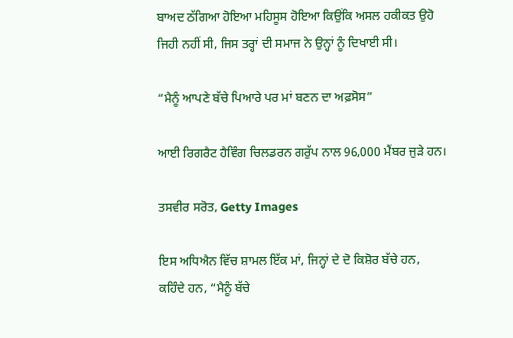ਬਾਅਦ ਠੱਗਿਆ ਹੋਇਆ ਮਹਿਸੂਸ ਹੋਇਆ ਕਿਉਂਕਿ ਅਸਲ ਹਕੀਕਤ ਉਹੋ ਜਿਹੀ ਨਹੀਂ ਸੀ, ਜਿਸ ਤਰ੍ਹਾਂ ਦੀ ਸਮਾਜ ਨੇ ਉਨ੍ਹਾਂ ਨੂੰ ਦਿਖਾਈ ਸੀ।

“ਮੈਨੂੰ ਆਪਣੇ ਬੱਚੇ ਪਿਆਰੇ ਪਰ ਮਾਂ ਬਣਨ ਦਾ ਅਫ਼ਸੋਸ”

ਆਈ ਰਿਗਰੈਟ ਹੈਵਿੰਗ ਚਿਲਡਰਨ ਗਰੁੱਪ ਨਾਲ 96,000 ਮੈਂਬਰ ਜੁੜੇ ਹਨ।

ਤਸਵੀਰ ਸਰੋਤ, Getty Images

ਇਸ ਅਧਿਐਨ ਵਿੱਚ ਸ਼ਾਮਲ ਇੱਕ ਮਾਂ, ਜਿਨ੍ਹਾਂ ਦੇ ਦੋ ਕਿਸ਼ੋਰ ਬੱਚੇ ਹਨ, ਕਹਿੰਦੇ ਹਨ, “ਮੈਨੂੰ ਬੱਚੇ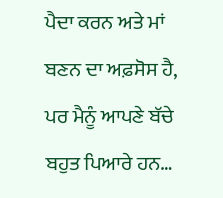ਪੈਦਾ ਕਰਨ ਅਤੇ ਮਾਂ ਬਣਨ ਦਾ ਅਫ਼ਸੋਸ ਹੈ, ਪਰ ਮੈਨੂੰ ਆਪਣੇ ਬੱਚੇ ਬਹੁਤ ਪਿਆਰੇ ਹਨ…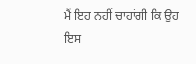ਮੈਂ ਇਹ ਨਹੀਂ ਚਾਹਾਂਗੀ ਕਿ ਉਹ ਇਸ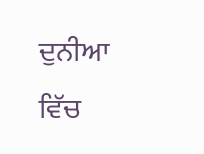ਦੁਨੀਆ ਵਿੱਚ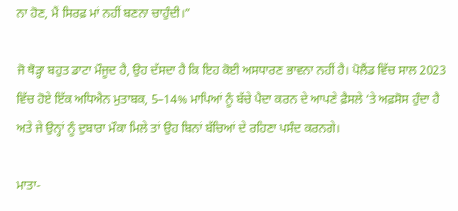ਨਾ ਹੋਣ, ਮੈਂ ਸਿਰਫ਼ ਮਾਂ ਨਹੀਂ ਬਣਨਾ ਚਾਹੁੰਦੀ।”

ਜੋ ਥੋੜ੍ਹਾ ਬਹੁਤ ਡਾਟਾ ਮੌਜੂਦ ਹੈ, ਉਹ ਦੱਸਦਾ ਹੈ ਕਿ ਇਹ ਕੋਈ ਅਸਧਾਰਣ ਭਾਵਨਾ ਨਹੀਂ ਹੈ। ਪੋਲੈਂਡ ਵਿੱਚ ਸਾਲ 2023 ਵਿੱਚ ਹੋਏ ਇੱਕ ਅਧਿਐਨ ਮੁਤਾਬਕ, 5–14% ਮਾਪਿਆਂ ਨੂੰ ਬੱਚੇ ਪੈਦਾ ਕਰਨ ਦੇ ਆਪਣੇ ਫ਼ੈਸਲੇ ‘ਤੇ ਅਫ਼ਸੋਸ ਹੁੰਦਾ ਹੈ ਅਤੇ ਜੇ ਉਨ੍ਹਾਂ ਨੂੰ ਦੁਬਾਰਾ ਮੌਕਾ ਮਿਲੇ ਤਾਂ ਉਹ ਬਿਨਾਂ ਬੱਚਿਆਂ ਦੇ ਰਹਿਣਾ ਪਸੰਦ ਕਰਨਗੇ।

ਮਾਤਾ-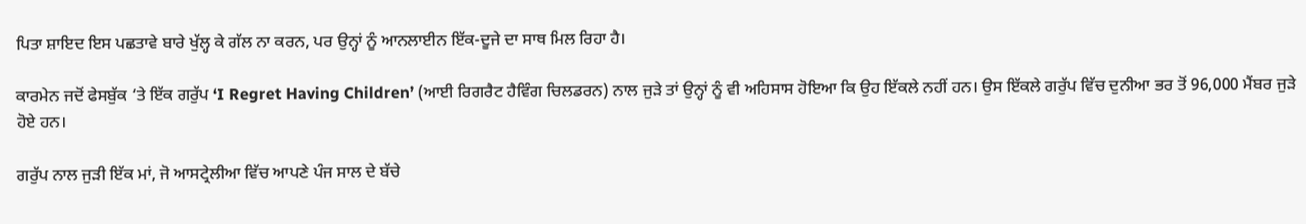ਪਿਤਾ ਸ਼ਾਇਦ ਇਸ ਪਛਤਾਵੇ ਬਾਰੇ ਖੁੱਲ੍ਹ ਕੇ ਗੱਲ ਨਾ ਕਰਨ, ਪਰ ਉਨ੍ਹਾਂ ਨੂੰ ਆਨਲਾਈਨ ਇੱਕ-ਦੂਜੇ ਦਾ ਸਾਥ ਮਿਲ ਰਿਹਾ ਹੈ।

ਕਾਰਮੇਨ ਜਦੋਂ ਫੇਸਬੁੱਕ ‘ਤੇ ਇੱਕ ਗਰੁੱਪ ‘I Regret Having Children’ (ਆਈ ਰਿਗਰੈਟ ਹੈਵਿੰਗ ਚਿਲਡਰਨ) ਨਾਲ ਜੁੜੇ ਤਾਂ ਉਨ੍ਹਾਂ ਨੂੰ ਵੀ ਅਹਿਸਾਸ ਹੋਇਆ ਕਿ ਉਹ ਇੱਕਲੇ ਨਹੀਂ ਹਨ। ਉਸ ਇੱਕਲੇ ਗਰੁੱਪ ਵਿੱਚ ਦੁਨੀਆ ਭਰ ਤੋਂ 96,000 ਮੈਂਬਰ ਜੁੜੇ ਹੋਏ ਹਨ।

ਗਰੁੱਪ ਨਾਲ ਜੁੜੀ ਇੱਕ ਮਾਂ, ਜੋ ਆਸਟ੍ਰੇਲੀਆ ਵਿੱਚ ਆਪਣੇ ਪੰਜ ਸਾਲ ਦੇ ਬੱਚੇ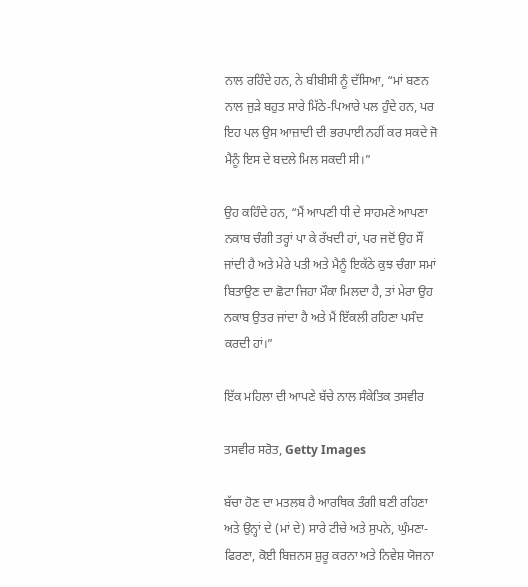ਨਾਲ ਰਹਿੰਦੇ ਹਨ, ਨੇ ਬੀਬੀਸੀ ਨੂੰ ਦੱਸਿਆ, “ਮਾਂ ਬਣਨ ਨਾਲ ਜੁੜੇ ਬਹੁਤ ਸਾਰੇ ਮਿੱਠੇ-ਪਿਆਰੇ ਪਲ ਹੁੰਦੇ ਹਨ, ਪਰ ਇਹ ਪਲ ਉਸ ਆਜ਼ਾਦੀ ਦੀ ਭਰਪਾਈ ਨਹੀਂ ਕਰ ਸਕਦੇ ਜੋ ਮੈਨੂੰ ਇਸ ਦੇ ਬਦਲੇ ਮਿਲ ਸਕਦੀ ਸੀ।”

ਉਹ ਕਹਿੰਦੇ ਹਨ, “ਮੈਂ ਆਪਣੀ ਧੀ ਦੇ ਸਾਹਮਣੇ ਆਪਣਾ ਨਕਾਬ ਚੰਗੀ ਤਰ੍ਹਾਂ ਪਾ ਕੇ ਰੱਖਦੀ ਹਾਂ, ਪਰ ਜਦੋਂ ਉਹ ਸੌਂ ਜਾਂਦੀ ਹੈ ਅਤੇ ਮੇਰੇ ਪਤੀ ਅਤੇ ਮੈਨੂੰ ਇਕੱਠੇ ਕੁਝ ਚੰਗਾ ਸਮਾਂ ਬਿਤਾਉਣ ਦਾ ਛੋਟਾ ਜਿਹਾ ਮੌਕਾ ਮਿਲਦਾ ਹੈ, ਤਾਂ ਮੇਰਾ ਉਹ ਨਕਾਬ ਉਤਰ ਜਾਂਦਾ ਹੈ ਅਤੇ ਮੈਂ ਇੱਕਲੀ ਰਹਿਣਾ ਪਸੰਦ ਕਰਦੀ ਹਾਂ।”

ਇੱਕ ਮਹਿਲਾ ਦੀ ਆਪਣੇ ਬੱਚੇ ਨਾਲ ਸੰਕੇਤਿਕ ਤਸਵੀਰ

ਤਸਵੀਰ ਸਰੋਤ, Getty Images

ਬੱਚਾ ਹੋਣ ਦਾ ਮਤਲਬ ਹੈ ਆਰਥਿਕ ਤੰਗੀ ਬਣੀ ਰਹਿਣਾ ਅਤੇ ਉਨ੍ਹਾਂ ਦੇ (ਮਾਂ ਦੇ) ਸਾਰੇ ਟੀਚੇ ਅਤੇ ਸੁਪਨੇ, ਘੁੰਮਣਾ-ਫਿਰਣਾ, ਕੋਈ ਬਿਜ਼ਨਸ ਸ਼ੁਰੂ ਕਰਨਾ ਅਤੇ ਨਿਵੇਸ਼ ਯੋਜਨਾ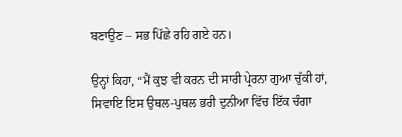ਬਣਾਉਣ – ਸਭ ਪਿੱਛੇ ਰਹਿ ਗਏ ਹਨ।

ਉਨ੍ਹਾਂ ਕਿਹਾ, “ਮੈਂ ਕੁਝ ਵੀ ਕਰਨ ਦੀ ਸਾਰੀ ਪ੍ਰੇਰਨਾ ਗੁਆ ਚੁੱਕੀ ਹਾਂ, ਸਿਵਾਇ ਇਸ ਉਥਲ-ਪੁਥਲ ਭਰੀ ਦੁਨੀਆ ਵਿੱਚ ਇੱਕ ਚੰਗਾ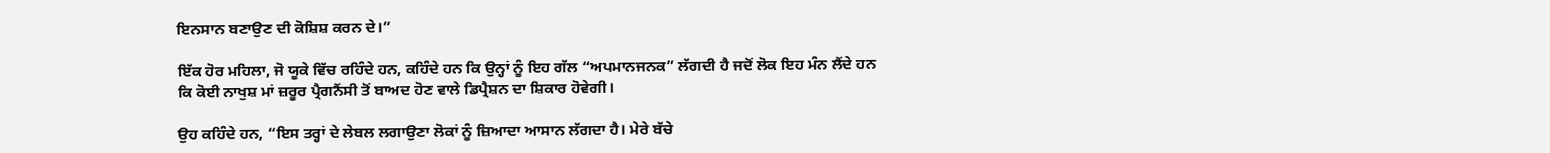ਇਨਸਾਨ ਬਣਾਉਣ ਦੀ ਕੋਸ਼ਿਸ਼ ਕਰਨ ਦੇ।”

ਇੱਕ ਹੋਰ ਮਹਿਲਾ, ਜੋ ਯੂਕੇ ਵਿੱਚ ਰਹਿੰਦੇ ਹਨ, ਕਹਿੰਦੇ ਹਨ ਕਿ ਉਨ੍ਹਾਂ ਨੂੰ ਇਹ ਗੱਲ “ਅਪਮਾਨਜਨਕ” ਲੱਗਦੀ ਹੈ ਜਦੋਂ ਲੋਕ ਇਹ ਮੰਨ ਲੈਂਦੇ ਹਨ ਕਿ ਕੋਈ ਨਾਖੁਸ਼ ਮਾਂ ਜ਼ਰੂਰ ਪ੍ਰੈਗਨੈਂਸੀ ਤੋਂ ਬਾਅਦ ਹੋਣ ਵਾਲੇ ਡਿਪ੍ਰੈਸ਼ਨ ਦਾ ਸ਼ਿਕਾਰ ਹੋਵੇਗੀ।

ਉਹ ਕਹਿੰਦੇ ਹਨ, “ਇਸ ਤਰ੍ਹਾਂ ਦੇ ਲੇਬਲ ਲਗਾਉਣਾ ਲੋਕਾਂ ਨੂੰ ਜ਼ਿਆਦਾ ਆਸਾਨ ਲੱਗਦਾ ਹੈ। ਮੇਰੇ ਬੱਚੇ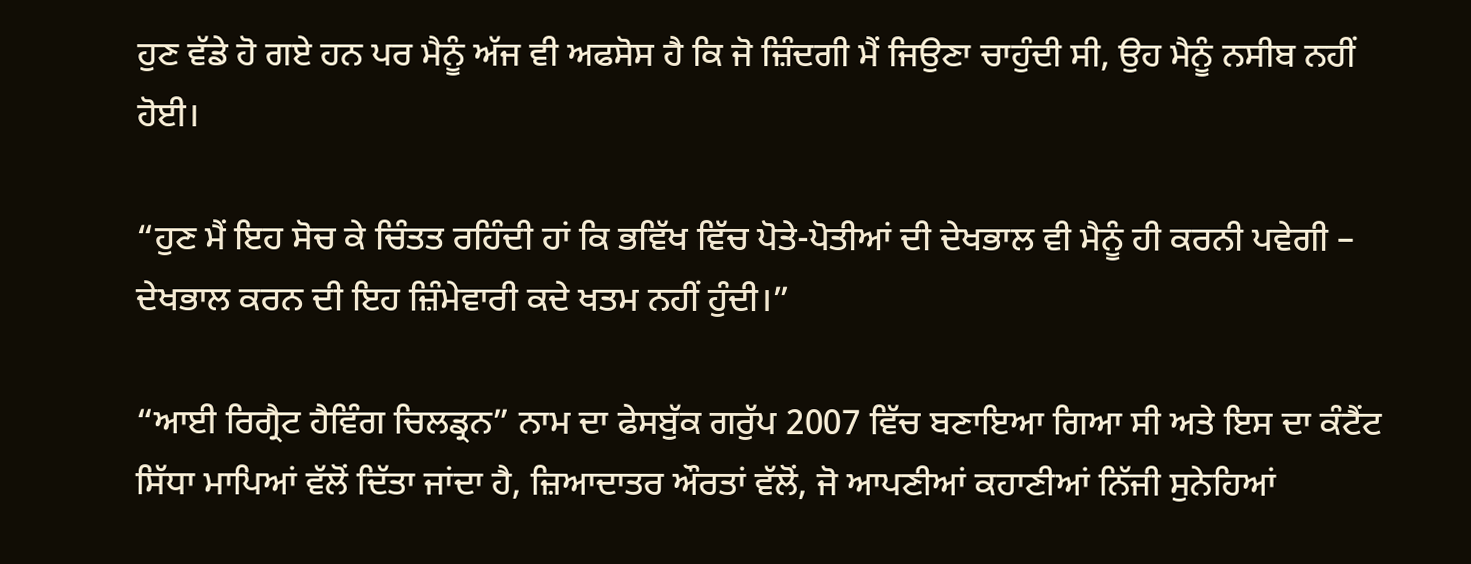ਹੁਣ ਵੱਡੇ ਹੋ ਗਏ ਹਨ ਪਰ ਮੈਨੂੰ ਅੱਜ ਵੀ ਅਫਸੋਸ ਹੈ ਕਿ ਜੋ ਜ਼ਿੰਦਗੀ ਮੈਂ ਜਿਉਣਾ ਚਾਹੁੰਦੀ ਸੀ, ਉਹ ਮੈਨੂੰ ਨਸੀਬ ਨਹੀਂ ਹੋਈ।

“ਹੁਣ ਮੈਂ ਇਹ ਸੋਚ ਕੇ ਚਿੰਤਤ ਰਹਿੰਦੀ ਹਾਂ ਕਿ ਭਵਿੱਖ ਵਿੱਚ ਪੋਤੇ-ਪੋਤੀਆਂ ਦੀ ਦੇਖਭਾਲ ਵੀ ਮੈਨੂੰ ਹੀ ਕਰਨੀ ਪਵੇਗੀ – ਦੇਖਭਾਲ ਕਰਨ ਦੀ ਇਹ ਜ਼ਿੰਮੇਵਾਰੀ ਕਦੇ ਖਤਮ ਨਹੀਂ ਹੁੰਦੀ।”

“ਆਈ ਰਿਗ੍ਰੈਟ ਹੈਵਿੰਗ ਚਿਲਡ੍ਰਨ” ਨਾਮ ਦਾ ਫੇਸਬੁੱਕ ਗਰੁੱਪ 2007 ਵਿੱਚ ਬਣਾਇਆ ਗਿਆ ਸੀ ਅਤੇ ਇਸ ਦਾ ਕੰਟੈਂਟ ਸਿੱਧਾ ਮਾਪਿਆਂ ਵੱਲੋਂ ਦਿੱਤਾ ਜਾਂਦਾ ਹੈ, ਜ਼ਿਆਦਾਤਰ ਔਰਤਾਂ ਵੱਲੋਂ, ਜੋ ਆਪਣੀਆਂ ਕਹਾਣੀਆਂ ਨਿੱਜੀ ਸੁਨੇਹਿਆਂ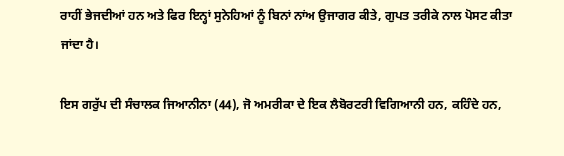ਰਾਹੀਂ ਭੇਜਦੀਆਂ ਹਨ ਅਤੇ ਫਿਰ ਇਨ੍ਹਾਂ ਸੁਨੇਹਿਆਂ ਨੂੰ ਬਿਨਾਂ ਨਾਂਅ ਉਜਾਗਰ ਕੀਤੇ, ਗੁਪਤ ਤਰੀਕੇ ਨਾਲ ਪੋਸਟ ਕੀਤਾ ਜਾਂਦਾ ਹੈ।

ਇਸ ਗਰੁੱਪ ਦੀ ਸੰਚਾਲਕ ਜਿਆਨੀਨਾ (44), ਜੋ ਅਮਰੀਕਾ ਦੇ ਇਕ ਲੈਬੋਰਟਰੀ ਵਿਗਿਆਨੀ ਹਨ, ਕਹਿੰਦੇ ਹਨ,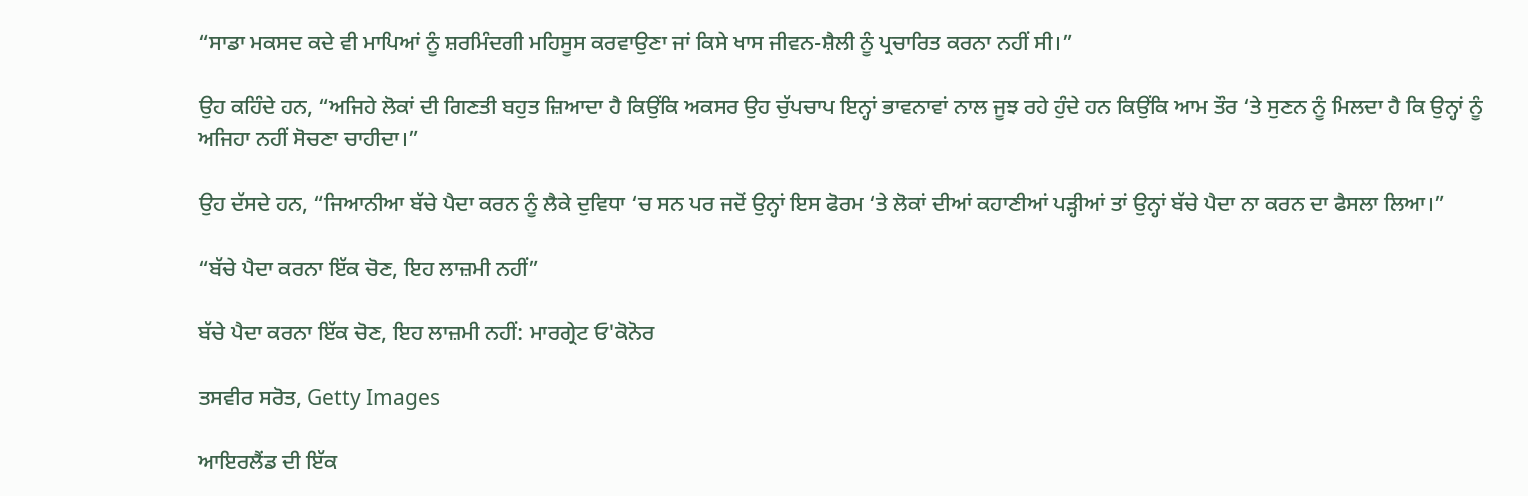“ਸਾਡਾ ਮਕਸਦ ਕਦੇ ਵੀ ਮਾਪਿਆਂ ਨੂੰ ਸ਼ਰਮਿੰਦਗੀ ਮਹਿਸੂਸ ਕਰਵਾਉਣਾ ਜਾਂ ਕਿਸੇ ਖਾਸ ਜੀਵਨ-ਸ਼ੈਲੀ ਨੂੰ ਪ੍ਰਚਾਰਿਤ ਕਰਨਾ ਨਹੀਂ ਸੀ।”

ਉਹ ਕਹਿੰਦੇ ਹਨ, “ਅਜਿਹੇ ਲੋਕਾਂ ਦੀ ਗਿਣਤੀ ਬਹੁਤ ਜ਼ਿਆਦਾ ਹੈ ਕਿਉਂਕਿ ਅਕਸਰ ਉਹ ਚੁੱਪਚਾਪ ਇਨ੍ਹਾਂ ਭਾਵਨਾਵਾਂ ਨਾਲ ਜੂਝ ਰਹੇ ਹੁੰਦੇ ਹਨ ਕਿਉਂਕਿ ਆਮ ਤੌਰ ‘ਤੇ ਸੁਣਨ ਨੂੰ ਮਿਲਦਾ ਹੈ ਕਿ ਉਨ੍ਹਾਂ ਨੂੰ ਅਜਿਹਾ ਨਹੀਂ ਸੋਚਣਾ ਚਾਹੀਦਾ।”

ਉਹ ਦੱਸਦੇ ਹਨ, “ਜਿਆਨੀਆ ਬੱਚੇ ਪੈਦਾ ਕਰਨ ਨੂੰ ਲੈਕੇ ਦੁਵਿਧਾ ‘ਚ ਸਨ ਪਰ ਜਦੋਂ ਉਨ੍ਹਾਂ ਇਸ ਫੋਰਮ ‘ਤੇ ਲੋਕਾਂ ਦੀਆਂ ਕਹਾਣੀਆਂ ਪੜ੍ਹੀਆਂ ਤਾਂ ਉਨ੍ਹਾਂ ਬੱਚੇ ਪੈਦਾ ਨਾ ਕਰਨ ਦਾ ਫੈਸਲਾ ਲਿਆ।”

“ਬੱਚੇ ਪੈਦਾ ਕਰਨਾ ਇੱਕ ਚੋਣ, ਇਹ ਲਾਜ਼ਮੀ ਨਹੀਂ”

ਬੱਚੇ ਪੈਦਾ ਕਰਨਾ ਇੱਕ ਚੋਣ, ਇਹ ਲਾਜ਼ਮੀ ਨਹੀਂ: ਮਾਰਗ੍ਰੇਟ ਓ'ਕੋਨੋਰ

ਤਸਵੀਰ ਸਰੋਤ, Getty Images

ਆਇਰਲੈਂਡ ਦੀ ਇੱਕ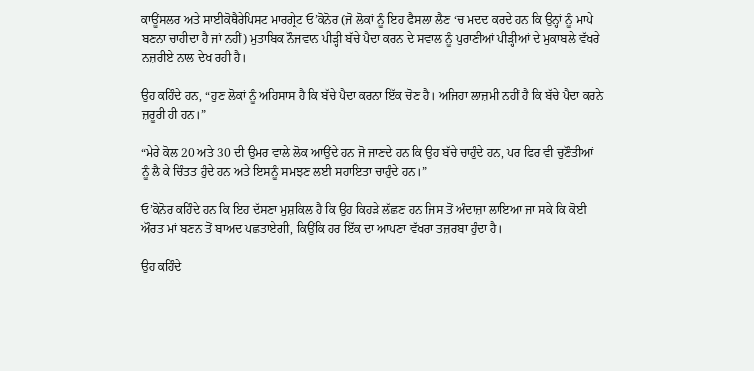ਕਾਊਂਸਲਰ ਅਤੇ ਸਾਈਕੋਥੈਰੇਪਿਸਟ ਮਾਰਗ੍ਰੇਟ ਓ’ਕੋਨੋਰ (ਜੋ ਲੋਕਾਂ ਨੂੰ ਇਹ ਫੈਸਲਾ ਲੈਣ ‘ਚ ਮਦਦ ਕਰਦੇ ਹਨ ਕਿ ਉਨ੍ਹਾਂ ਨੂੰ ਮਾਪੇ ਬਣਨਾ ਚਾਹੀਦਾ ਹੈ ਜਾਂ ਨਹੀਂ) ਮੁਤਾਬਿਕ ਨੌਜਵਾਨ ਪੀੜ੍ਹੀ ਬੱਚੇ ਪੈਦਾ ਕਰਨ ਦੇ ਸਵਾਲ ਨੂੰ ਪੁਰਾਣੀਆਂ ਪੀੜ੍ਹੀਆਂ ਦੇ ਮੁਕਾਬਲੇ ਵੱਖਰੇ ਨਜ਼ਰੀਏ ਨਾਲ ਦੇਖ ਰਹੀ ਹੈ।

ਉਹ ਕਹਿੰਦੇ ਹਨ, “ਹੁਣ ਲੋਕਾਂ ਨੂੰ ਅਹਿਸਾਸ ਹੈ ਕਿ ਬੱਚੇ ਪੈਦਾ ਕਰਨਾ ਇੱਕ ਚੋਣ ਹੈ। ਅਜਿਹਾ ਲਾਜ਼ਮੀ ਨਹੀਂ ਹੈ ਕਿ ਬੱਚੇ ਪੈਦਾ ਕਰਨੇ ਜ਼ਰੂਰੀ ਹੀ ਹਨ।”

“ਮੇਰੇ ਕੋਲ 20 ਅਤੇ 30 ਦੀ ਉਮਰ ਵਾਲੇ ਲੋਕ ਆਉਂਦੇ ਹਨ ਜੋ ਜਾਣਦੇ ਹਨ ਕਿ ਉਹ ਬੱਚੇ ਚਾਹੁੰਦੇ ਹਨ, ਪਰ ਫਿਰ ਵੀ ਚੁਣੌਤੀਆਂ ਨੂੰ ਲੈ ਕੇ ਚਿੰਤਤ ਹੁੰਦੇ ਹਨ ਅਤੇ ਇਸਨੂੰ ਸਮਝਣ ਲਈ ਸਹਾਇਤਾ ਚਾਹੁੰਦੇ ਹਨ।”

ਓ’ਕੋਨੋਰ ਕਹਿੰਦੇ ਹਨ ਕਿ ਇਹ ਦੱਸਣਾ ਮੁਸ਼ਕਿਲ ਹੈ ਕਿ ਉਹ ਕਿਹੜੇ ਲੱਛਣ ਹਨ ਜਿਸ ਤੋਂ ਅੰਦਾਜ਼ਾ ਲਾਇਆ ਜਾ ਸਕੇ ਕਿ ਕੋਈ ਔਰਤ ਮਾਂ ਬਣਨ ਤੋਂ ਬਾਅਦ ਪਛਤਾਏਗੀ, ਕਿਉਂਕਿ ਹਰ ਇੱਕ ਦਾ ਆਪਣਾ ਵੱਖਰਾ ਤਜ਼ਰਬਾ ਹੁੰਦਾ ਹੈ।

ਉਹ ਕਹਿੰਦੇ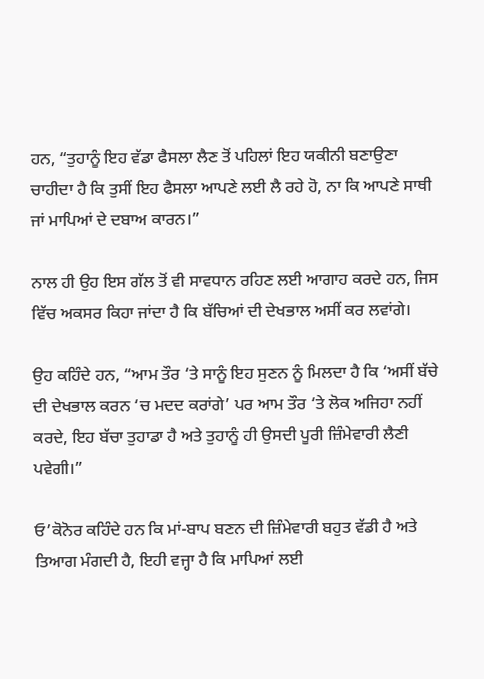ਹਨ, “ਤੁਹਾਨੂੰ ਇਹ ਵੱਡਾ ਫੈਸਲਾ ਲੈਣ ਤੋਂ ਪਹਿਲਾਂ ਇਹ ਯਕੀਨੀ ਬਣਾਉਣਾ ਚਾਹੀਦਾ ਹੈ ਕਿ ਤੁਸੀਂ ਇਹ ਫੈਸਲਾ ਆਪਣੇ ਲਈ ਲੈ ਰਹੇ ਹੋ, ਨਾ ਕਿ ਆਪਣੇ ਸਾਥੀ ਜਾਂ ਮਾਪਿਆਂ ਦੇ ਦਬਾਅ ਕਾਰਨ।”

ਨਾਲ ਹੀ ਉਹ ਇਸ ਗੱਲ ਤੋਂ ਵੀ ਸਾਵਧਾਨ ਰਹਿਣ ਲਈ ਆਗਾਹ ਕਰਦੇ ਹਨ, ਜਿਸ ਵਿੱਚ ਅਕਸਰ ਕਿਹਾ ਜਾਂਦਾ ਹੈ ਕਿ ਬੱਚਿਆਂ ਦੀ ਦੇਖਭਾਲ ਅਸੀਂ ਕਰ ਲਵਾਂਗੇ।

ਉਹ ਕਹਿੰਦੇ ਹਨ, “ਆਮ ਤੌਰ ‘ਤੇ ਸਾਨੂੰ ਇਹ ਸੁਣਨ ਨੂੰ ਮਿਲਦਾ ਹੈ ਕਿ ‘ਅਸੀਂ ਬੱਚੇ ਦੀ ਦੇਖਭਾਲ ਕਰਨ ‘ਚ ਮਦਦ ਕਰਾਂਗੇ’ ਪਰ ਆਮ ਤੌਰ ‘ਤੇ ਲੋਕ ਅਜਿਹਾ ਨਹੀਂ ਕਰਦੇ, ਇਹ ਬੱਚਾ ਤੁਹਾਡਾ ਹੈ ਅਤੇ ਤੁਹਾਨੂੰ ਹੀ ਉਸਦੀ ਪੂਰੀ ਜ਼ਿੰਮੇਵਾਰੀ ਲੈਣੀ ਪਵੇਗੀ।”

ਓ’ਕੋਨੋਰ ਕਹਿੰਦੇ ਹਨ ਕਿ ਮਾਂ-ਬਾਪ ਬਣਨ ਦੀ ਜ਼ਿੰਮੇਵਾਰੀ ਬਹੁਤ ਵੱਡੀ ਹੈ ਅਤੇ ਤਿਆਗ ਮੰਗਦੀ ਹੈ, ਇਹੀ ਵਜ੍ਹਾ ਹੈ ਕਿ ਮਾਪਿਆਂ ਲਈ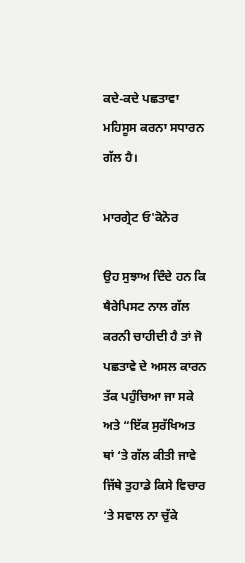ਕਦੇ-ਕਦੇ ਪਛਤਾਵਾ ਮਹਿਸੂਸ ਕਰਨਾ ਸਧਾਰਨ ਗੱਲ ਹੈ।

ਮਾਰਗ੍ਰੇਟ ਓ'ਕੋਨੋਰ

ਉਹ ਸੁਝਾਅ ਦਿੰਦੇ ਹਨ ਕਿ ਥੈਰੇਪਿਸਟ ਨਾਲ ਗੱਲ ਕਰਨੀ ਚਾਹੀਦੀ ਹੈ ਤਾਂ ਜੋ ਪਛਤਾਵੇ ਦੇ ਅਸਲ ਕਾਰਨ ਤੱਕ ਪਹੁੰਚਿਆ ਜਾ ਸਕੇ ਅਤੇ “ਇੱਕ ਸੁਰੱਖਿਅਤ ਥਾਂ ‘ਤੇ ਗੱਲ ਕੀਤੀ ਜਾਵੇ ਜਿੱਥੇ ਤੁਹਾਡੇ ਕਿਸੇ ਵਿਚਾਰ ‘ਤੇ ਸਵਾਲ ਨਾ ਚੁੱਕੇ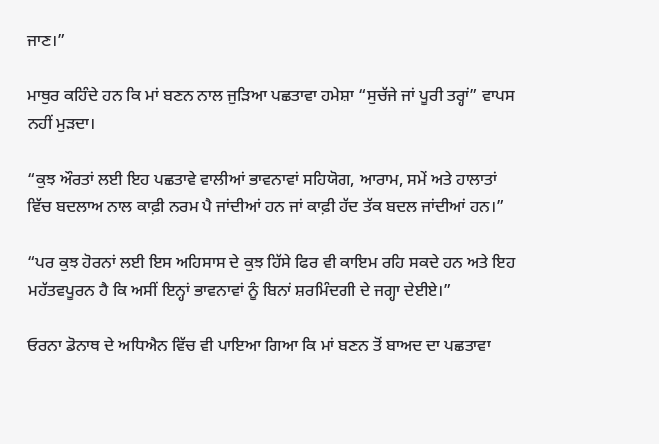ਜਾਣ।”

ਮਾਥੁਰ ਕਹਿੰਦੇ ਹਨ ਕਿ ਮਾਂ ਬਣਨ ਨਾਲ ਜੁੜਿਆ ਪਛਤਾਵਾ ਹਮੇਸ਼ਾ “ਸੁਚੱਜੇ ਜਾਂ ਪੂਰੀ ਤਰ੍ਹਾਂ” ਵਾਪਸ ਨਹੀਂ ਮੁੜਦਾ।

“ਕੁਝ ਔਰਤਾਂ ਲਈ ਇਹ ਪਛਤਾਵੇ ਵਾਲੀਆਂ ਭਾਵਨਾਵਾਂ ਸਹਿਯੋਗ, ਆਰਾਮ, ਸਮੇਂ ਅਤੇ ਹਾਲਾਤਾਂ ਵਿੱਚ ਬਦਲਾਅ ਨਾਲ ਕਾਫ਼ੀ ਨਰਮ ਪੈ ਜਾਂਦੀਆਂ ਹਨ ਜਾਂ ਕਾਫ਼ੀ ਹੱਦ ਤੱਕ ਬਦਲ ਜਾਂਦੀਆਂ ਹਨ।”

“ਪਰ ਕੁਝ ਹੋਰਨਾਂ ਲਈ ਇਸ ਅਹਿਸਾਸ ਦੇ ਕੁਝ ਹਿੱਸੇ ਫਿਰ ਵੀ ਕਾਇਮ ਰਹਿ ਸਕਦੇ ਹਨ ਅਤੇ ਇਹ ਮਹੱਤਵਪੂਰਨ ਹੈ ਕਿ ਅਸੀਂ ਇਨ੍ਹਾਂ ਭਾਵਨਾਵਾਂ ਨੂੰ ਬਿਨਾਂ ਸ਼ਰਮਿੰਦਗੀ ਦੇ ਜਗ੍ਹਾ ਦੇਈਏ।”

ਓਰਨਾ ਡੋਨਾਥ ਦੇ ਅਧਿਐਨ ਵਿੱਚ ਵੀ ਪਾਇਆ ਗਿਆ ਕਿ ਮਾਂ ਬਣਨ ਤੋਂ ਬਾਅਦ ਦਾ ਪਛਤਾਵਾ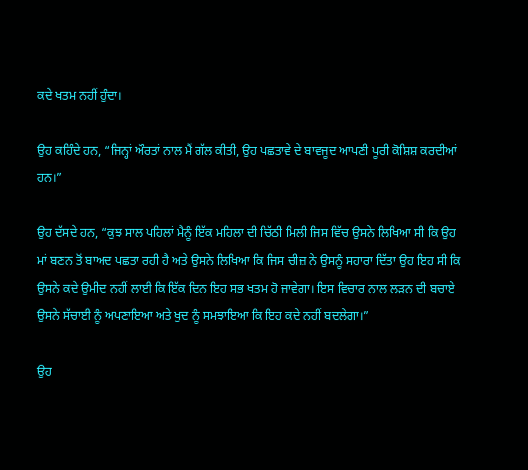ਕਦੇ ਖਤਮ ਨਹੀਂ ਹੁੰਦਾ।

ਉਹ ਕਹਿੰਦੇ ਹਨ, “ਜਿਨ੍ਹਾਂ ਔਰਤਾਂ ਨਾਲ ਮੈਂ ਗੱਲ ਕੀਤੀ, ਉਹ ਪਛਤਾਵੇ ਦੇ ਬਾਵਜੂਦ ਆਪਣੀ ਪੂਰੀ ਕੋਸ਼ਿਸ਼ ਕਰਦੀਆਂ ਹਨ।”

ਉਹ ਦੱਸਦੇ ਹਨ, “ਕੁਝ ਸਾਲ ਪਹਿਲਾਂ ਮੈਨੂੰ ਇੱਕ ਮਹਿਲਾ ਦੀ ਚਿੱਠੀ ਮਿਲੀ ਜਿਸ ਵਿੱਚ ਉਸਨੇ ਲਿਖਿਆ ਸੀ ਕਿ ਉਹ ਮਾਂ ਬਣਨ ਤੋਂ ਬਾਅਦ ਪਛਤਾ ਰਹੀ ਹੈ ਅਤੇ ਉਸਨੇ ਲਿਖਿਆ ਕਿ ਜਿਸ ਚੀਜ਼ ਨੇ ਉਸਨੂੰ ਸਹਾਰਾ ਦਿੱਤਾ ਉਹ ਇਹ ਸੀ ਕਿ ਉਸਨੇ ਕਦੇ ਉਮੀਦ ਨਹੀਂ ਲਾਈ ਕਿ ਇੱਕ ਦਿਨ ਇਹ ਸਭ ਖਤਮ ਹੋ ਜਾਵੇਗਾ। ਇਸ ਵਿਚਾਰ ਨਾਲ ਲੜਨ ਦੀ ਬਚਾਏ ਉਸਨੇ ਸੱਚਾਈ ਨੂੰ ਅਪਣਾਇਆ ਅਤੇ ਖੁਦ ਨੂੰ ਸਮਝਾਇਆ ਕਿ ਇਹ ਕਦੇ ਨਹੀਂ ਬਦਲੇਗਾ।”

ਉਹ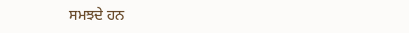ਸਮਝਦੇ ਹਨ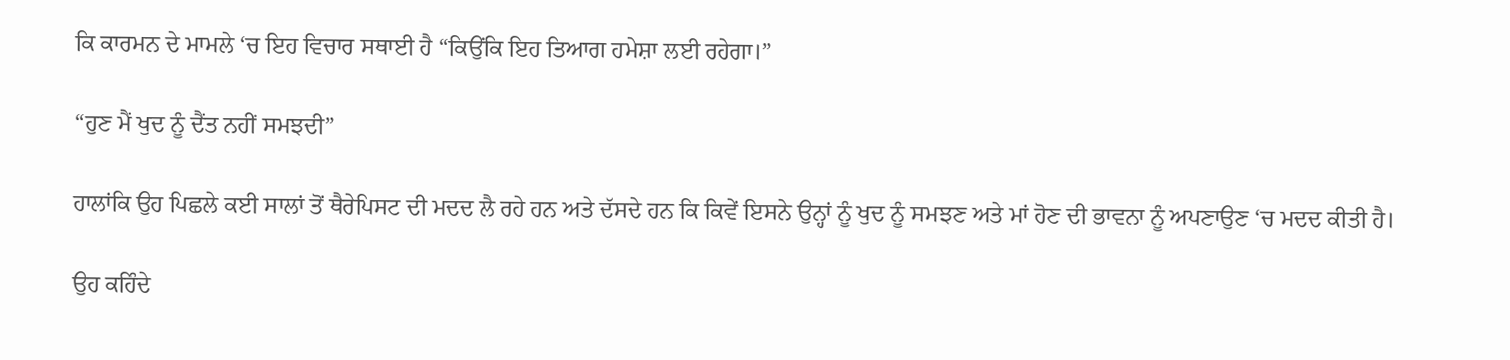ਕਿ ਕਾਰਮਨ ਦੇ ਮਾਮਲੇ ‘ਚ ਇਹ ਵਿਚਾਰ ਸਥਾਈ ਹੈ “ਕਿਉਂਕਿ ਇਹ ਤਿਆਗ ਹਮੇਸ਼ਾ ਲਈ ਰਹੇਗਾ।”

“ਹੁਣ ਮੈਂ ਖੁਦ ਨੂੰ ਦੈਂਤ ਨਹੀਂ ਸਮਝਦੀ”

ਹਾਲਾਂਕਿ ਉਹ ਪਿਛਲੇ ਕਈ ਸਾਲਾਂ ਤੋਂ ਥੈਰੇਪਿਸਟ ਦੀ ਮਦਦ ਲੈ ਰਹੇ ਹਨ ਅਤੇ ਦੱਸਦੇ ਹਨ ਕਿ ਕਿਵੇਂ ਇਸਨੇ ਉਨ੍ਹਾਂ ਨੂੰ ਖੁਦ ਨੂੰ ਸਮਝਣ ਅਤੇ ਮਾਂ ਹੋਣ ਦੀ ਭਾਵਨਾ ਨੂੰ ਅਪਣਾਉਣ ‘ਚ ਮਦਦ ਕੀਤੀ ਹੈ।

ਉਹ ਕਹਿੰਦੇ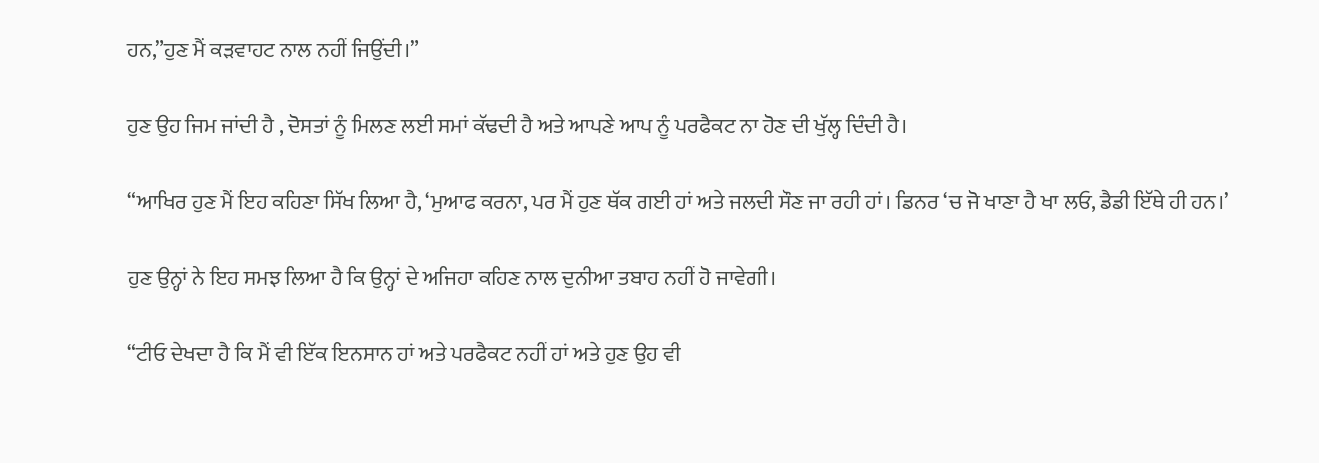ਹਨ,”ਹੁਣ ਮੈਂ ਕੜਵਾਹਟ ਨਾਲ ਨਹੀਂ ਜਿਉਂਦੀ।”

ਹੁਣ ਉਹ ਜਿਮ ਜਾਂਦੀ ਹੈ , ਦੋਸਤਾਂ ਨੂੰ ਮਿਲਣ ਲਈ ਸਮਾਂ ਕੱਢਦੀ ਹੈ ਅਤੇ ਆਪਣੇ ਆਪ ਨੂੰ ਪਰਫੈਕਟ ਨਾ ਹੋਣ ਦੀ ਖੁੱਲ੍ਹ ਦਿੰਦੀ ਹੈ।

“ਆਖਿਰ ਹੁਣ ਮੈਂ ਇਹ ਕਹਿਣਾ ਸਿੱਖ ਲਿਆ ਹੈ, ‘ਮੁਆਫ ਕਰਨਾ, ਪਰ ਮੈਂ ਹੁਣ ਥੱਕ ਗਈ ਹਾਂ ਅਤੇ ਜਲਦੀ ਸੌਣ ਜਾ ਰਹੀ ਹਾਂ। ਡਿਨਰ ‘ਚ ਜੋ ਖਾਣਾ ਹੈ ਖਾ ਲਓ, ਡੈਡੀ ਇੱਥੇ ਹੀ ਹਨ।’

ਹੁਣ ਉਨ੍ਹਾਂ ਨੇ ਇਹ ਸਮਝ ਲਿਆ ਹੈ ਕਿ ਉਨ੍ਹਾਂ ਦੇ ਅਜਿਹਾ ਕਹਿਣ ਨਾਲ ਦੁਨੀਆ ਤਬਾਹ ਨਹੀਂ ਹੋ ਜਾਵੇਗੀ।

“ਟੀਓ ਦੇਖਦਾ ਹੈ ਕਿ ਮੈਂ ਵੀ ਇੱਕ ਇਨਸਾਨ ਹਾਂ ਅਤੇ ਪਰਫੈਕਟ ਨਹੀਂ ਹਾਂ ਅਤੇ ਹੁਣ ਉਹ ਵੀ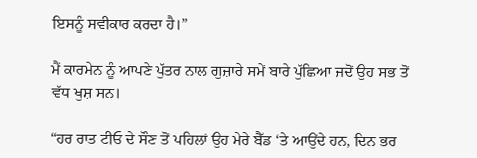ਇਸਨੂੰ ਸਵੀਕਾਰ ਕਰਦਾ ਹੈ।”

ਮੈਂ ਕਾਰਮੇਨ ਨੂੰ ਆਪਣੇ ਪੁੱਤਰ ਨਾਲ ਗੁਜ਼ਾਰੇ ਸਮੇਂ ਬਾਰੇ ਪੁੱਛਿਆ ਜਦੋਂ ਉਹ ਸਭ ਤੋਂ ਵੱਧ ਖੁਸ਼ ਸਨ।

“ਹਰ ਰਾਤ ਟੀਓ ਦੇ ਸੌਣ ਤੋਂ ਪਹਿਲਾਂ ਉਹ ਮੇਰੇ ਬੈੱਡ ‘ਤੇ ਆਉਂਦੇ ਹਨ, ਦਿਨ ਭਰ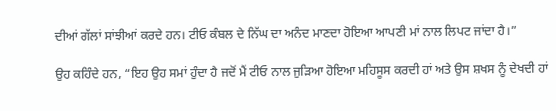ਦੀਆਂ ਗੱਲਾਂ ਸਾਂਝੀਆਂ ਕਰਦੇ ਹਨ। ਟੀਓ ਕੰਬਲ ਦੇ ਨਿੱਘ ਦਾ ਅਨੰਦ ਮਾਣਦਾ ਹੋਇਆ ਆਪਣੀ ਮਾਂ ਨਾਲ ਲਿਪਟ ਜਾਂਦਾ ਹੈ।”

ਉਹ ਕਹਿੰਦੇ ਹਨ, “ਇਹ ਉਹ ਸਮਾਂ ਹੁੰਦਾ ਹੈ ਜਦੋਂ ਮੈਂ ਟੀਓ ਨਾਲ ਜੁੜਿਆ ਹੋਇਆ ਮਹਿਸੂਸ ਕਰਦੀ ਹਾਂ ਅਤੇ ਉਸ ਸ਼ਖਸ ਨੂੰ ਦੇਖਦੀ ਹਾਂ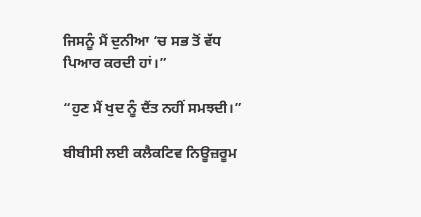ਜਿਸਨੂੰ ਮੈਂ ਦੁਨੀਆ ‘ਚ ਸਭ ਤੋਂ ਵੱਧ ਪਿਆਰ ਕਰਦੀ ਹਾਂ।”

“ਹੁਣ ਮੈਂ ਖੁਦ ਨੂੰ ਦੈਂਤ ਨਹੀਂ ਸਮਝਦੀ।”

ਬੀਬੀਸੀ ਲਈ ਕਲੈਕਟਿਵ ਨਿਊਜ਼ਰੂਮ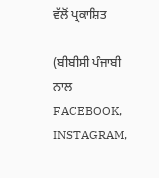ਵੱਲੋਂ ਪ੍ਰਕਾਸ਼ਿਤ

(ਬੀਬੀਸੀ ਪੰਜਾਬੀ ਨਾਲ FACEBOOK, INSTAGRAM,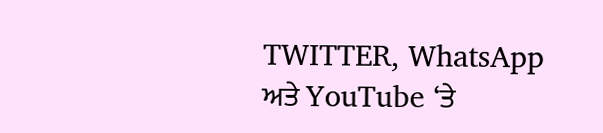TWITTER, WhatsApp ਅਤੇ YouTube ‘ਤੇ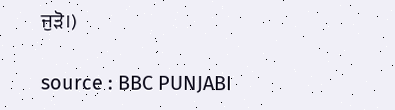ਜੁੜੋ।)

source : BBC PUNJABI